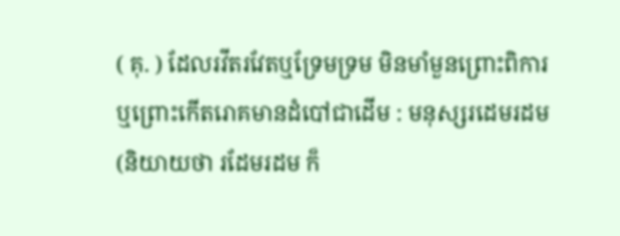( គុ. ) ដែលរវីតរវែតឬទ្រែមទ្រម មិនមាំមួនព្រោះពិការឬព្រោះកើតរោគមានដំបៅជាដើម : មនុស្សរដេមរដម (និយាយថា រដែមរដម ក៏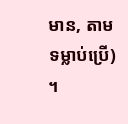មាន, តាមទម្លាប់ប្រើ) ។